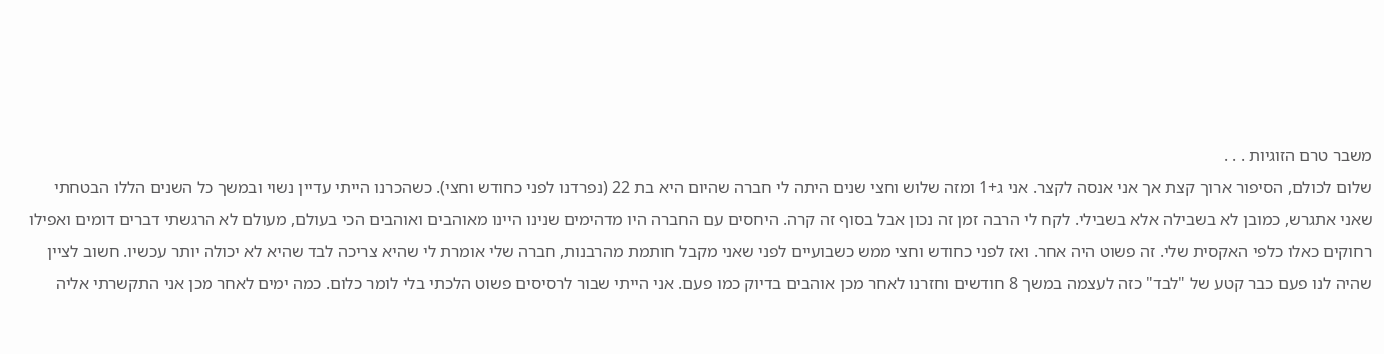משבר טרם הזוגיות . . .
שלום לכולם, הסיפור ארוך קצת אך אני אנסה לקצר. אני ג+1 ומזה שלוש וחצי שנים היתה לי חברה שהיום היא בת 22 (נפרדנו לפני כחודש וחצי). כשהכרנו הייתי עדיין נשוי ובמשך כל השנים הללו הבטחתי שאני אתגרש, כמובן לא בשבילה אלא בשבילי. לקח לי הרבה זמן זה נכון אבל בסוף זה קרה. היחסים עם החברה היו מדהימים שנינו היינו מאוהבים ואוהבים הכי בעולם, מעולם לא הרגשתי דברים דומים ואפילו רחוקים כאלו כלפי האקסית שלי. זה פשוט היה אחר. ואז לפני כחודש וחצי ממש כשבועיים לפני שאני מקבל חותמת מהרבנות, חברה שלי אומרת לי שהיא צריכה לבד שהיא לא יכולה יותר עכשיו. חשוב לציין שהיה לנו פעם כבר קטע של "לבד" כזה לעצמה במשך 8 חודשים וחזרנו לאחר מכן אוהבים בדיוק כמו פעם. אני הייתי שבור לרסיסים פשוט הלכתי בלי לומר כלום. כמה ימים לאחר מכן אני התקשרתי אליה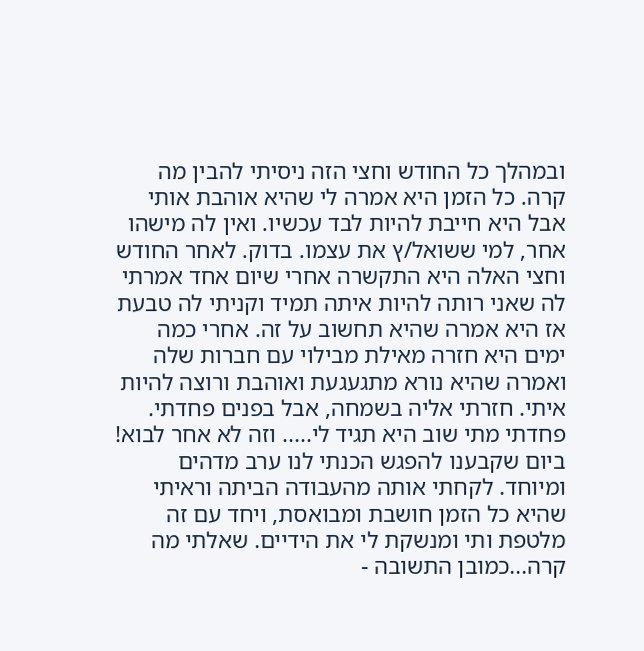ובמהלך כל החודש וחצי הזה ניסיתי להבין מה קרה. כל הזמן היא אמרה לי שהיא אוהבת אותי אבל היא חייבת להיות לבד עכשיו. ואין לה מישהו אחר, למי ששואל/ץ את עצמו. בדוק. לאחר החודש וחצי האלה היא התקשרה אחרי שיום אחד אמרתי לה שאני רותה להיות איתה תמיד וקניתי לה טבעת אז היא אמרה שהיא תחשוב על זה. אחרי כמה ימים היא חזרה מאילת מבילוי עם חברות שלה ואמרה שהיא נורא מתגעגעת ואוהבת ורוצה להיות איתי. חזרתי אליה בשמחה, אבל בפנים פחדתי. פחדתי מתי שוב היא תגיד לי..... וזה לא אחר לבוא! ביום שקבענו להפגש הכנתי לנו ערב מדהים ומיוחד. לקחתי אותה מהעבודה הביתה וראיתי שהיא כל הזמן חושבת ומבואסת, ויחד עם זה מלטפת ותי ומנשקת לי את הידיים. שאלתי מה קרה...כמובן התשובה -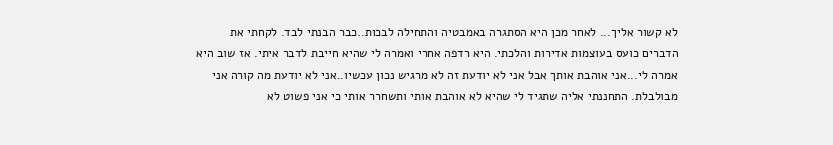לא קשור אליך... לאחר מכן היא הסתגרה באמבטיה והתחילה לבכות..כבר הבנתי לבד. לקחתי את הדברים כועס בעוצמות אדירות והלכתי. היא רדפה אחרי ואמרה לי שהיא חייבת לדבר איתי. אז שוב היא אמרה לי...אני אוהבת אותך אבל אני לא יודעת זה לא מרגיש נכון עכשיו..אני לא יודעת מה קורה אני מבולבלת. התחננתי אליה שתגיד לי שהיא לא אוהבת אותי ותשחרר אותי כי אני פשוט לא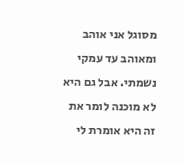מסוגל אני אוהב ומאוהב עד עמקי נשמתי. אבל גם היא לא מוכנה לומר את זה היא אומרת לי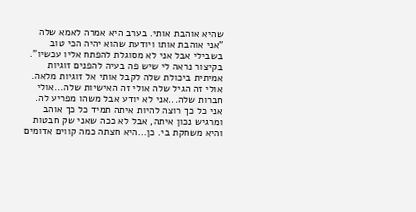שהיא אוהבת אותי. בערב היא אמרה לאמא שלה "אני אוהבת אותו ויודעת שהוא יהיה הכי טוב בשבילי אבל אני לא מסוגלת להפתח אליו עכשיו". בקיצור נראה לי שיש פה בעיה להפנים זוגיות אמיתית ביכולת שלה לקבל אותי אל זוגיות מלאה. אולי זה הגיל שלה אולי זה האישיות שלה...אולי חברות שלה...אני לא יודע אבל משהו מפריע לה. אני כל כך רוצה להיות איתה תמיד כל כך אוהב ומרגיש נכון איתה, אבל לא ככה שאני שק חבטות והיא משחקת בי. כן...היא חצתה כמה קווים אדומים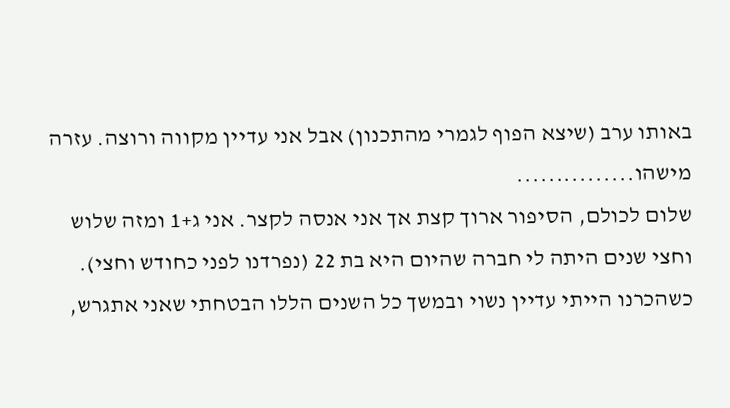באותו ערב (שיצא הפוף לגמרי מהתכנון) אבל אני עדיין מקווה ורוצה. עזרה מישהו...............
שלום לכולם, הסיפור ארוך קצת אך אני אנסה לקצר. אני ג+1 ומזה שלוש וחצי שנים היתה לי חברה שהיום היא בת 22 (נפרדנו לפני כחודש וחצי). כשהכרנו הייתי עדיין נשוי ובמשך כל השנים הללו הבטחתי שאני אתגרש,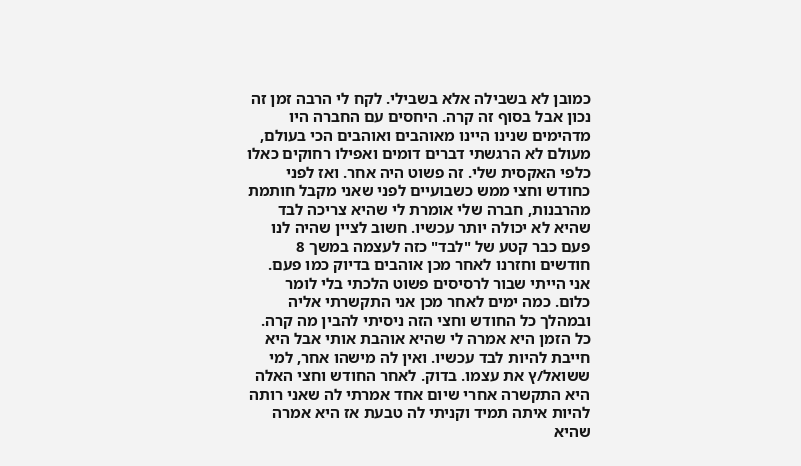כמובן לא בשבילה אלא בשבילי. לקח לי הרבה זמן זה נכון אבל בסוף זה קרה. היחסים עם החברה היו מדהימים שנינו היינו מאוהבים ואוהבים הכי בעולם, מעולם לא הרגשתי דברים דומים ואפילו רחוקים כאלו כלפי האקסית שלי. זה פשוט היה אחר. ואז לפני כחודש וחצי ממש כשבועיים לפני שאני מקבל חותמת מהרבנות, חברה שלי אומרת לי שהיא צריכה לבד שהיא לא יכולה יותר עכשיו. חשוב לציין שהיה לנו פעם כבר קטע של "לבד" כזה לעצמה במשך 8 חודשים וחזרנו לאחר מכן אוהבים בדיוק כמו פעם. אני הייתי שבור לרסיסים פשוט הלכתי בלי לומר כלום. כמה ימים לאחר מכן אני התקשרתי אליה ובמהלך כל החודש וחצי הזה ניסיתי להבין מה קרה. כל הזמן היא אמרה לי שהיא אוהבת אותי אבל היא חייבת להיות לבד עכשיו. ואין לה מישהו אחר, למי ששואל/ץ את עצמו. בדוק. לאחר החודש וחצי האלה היא התקשרה אחרי שיום אחד אמרתי לה שאני רותה להיות איתה תמיד וקניתי לה טבעת אז היא אמרה שהיא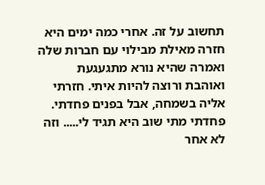תחשוב על זה. אחרי כמה ימים היא חזרה מאילת מבילוי עם חברות שלה ואמרה שהיא נורא מתגעגעת ואוהבת ורוצה להיות איתי. חזרתי אליה בשמחה, אבל בפנים פחדתי. פחדתי מתי שוב היא תגיד לי..... וזה לא אחר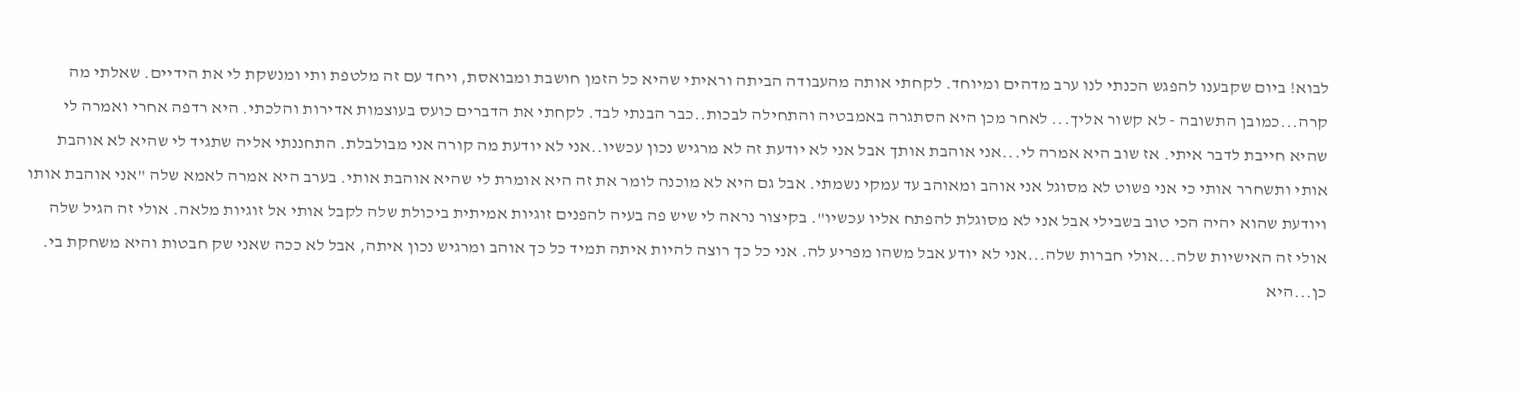לבוא! ביום שקבענו להפגש הכנתי לנו ערב מדהים ומיוחד. לקחתי אותה מהעבודה הביתה וראיתי שהיא כל הזמן חושבת ומבואסת, ויחד עם זה מלטפת ותי ומנשקת לי את הידיים. שאלתי מה קרה...כמובן התשובה - לא קשור אליך... לאחר מכן היא הסתגרה באמבטיה והתחילה לבכות..כבר הבנתי לבד. לקחתי את הדברים כועס בעוצמות אדירות והלכתי. היא רדפה אחרי ואמרה לי שהיא חייבת לדבר איתי. אז שוב היא אמרה לי...אני אוהבת אותך אבל אני לא יודעת זה לא מרגיש נכון עכשיו..אני לא יודעת מה קורה אני מבולבלת. התחננתי אליה שתגיד לי שהיא לא אוהבת אותי ותשחרר אותי כי אני פשוט לא מסוגל אני אוהב ומאוהב עד עמקי נשמתי. אבל גם היא לא מוכנה לומר את זה היא אומרת לי שהיא אוהבת אותי. בערב היא אמרה לאמא שלה "אני אוהבת אותו ויודעת שהוא יהיה הכי טוב בשבילי אבל אני לא מסוגלת להפתח אליו עכשיו". בקיצור נראה לי שיש פה בעיה להפנים זוגיות אמיתית ביכולת שלה לקבל אותי אל זוגיות מלאה. אולי זה הגיל שלה אולי זה האישיות שלה...אולי חברות שלה...אני לא יודע אבל משהו מפריע לה. אני כל כך רוצה להיות איתה תמיד כל כך אוהב ומרגיש נכון איתה, אבל לא ככה שאני שק חבטות והיא משחקת בי. כן...היא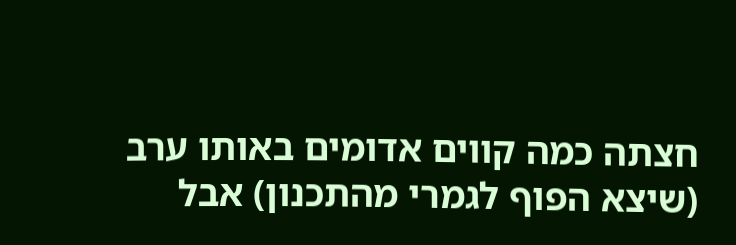חצתה כמה קווים אדומים באותו ערב (שיצא הפוף לגמרי מהתכנון) אבל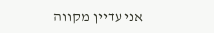אני עדיין מקווה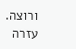ורוצה. עזרה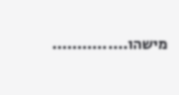מישהו...............